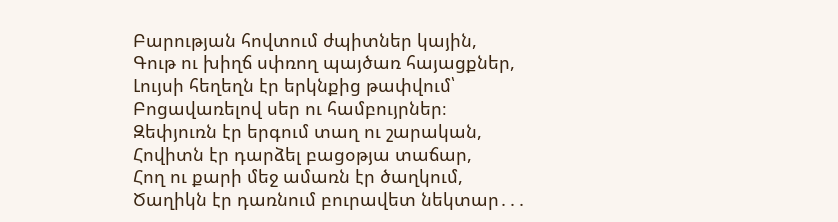Բարության հովտում ժպիտներ կային,
Գութ ու խիղճ սփռող պայծառ հայացքներ,
Լույսի հեղեղն էր երկնքից թափվում՝
Բոցավառելով սեր ու համբույրներ։
Զեփյուռն էր երգում տաղ ու շարական,
Հովիտն էր դարձել բացօթյա տաճար,
Հող ու քարի մեջ ամառն էր ծաղկում,
Ծաղիկն էր դառնում բուրավետ նեկտար․․․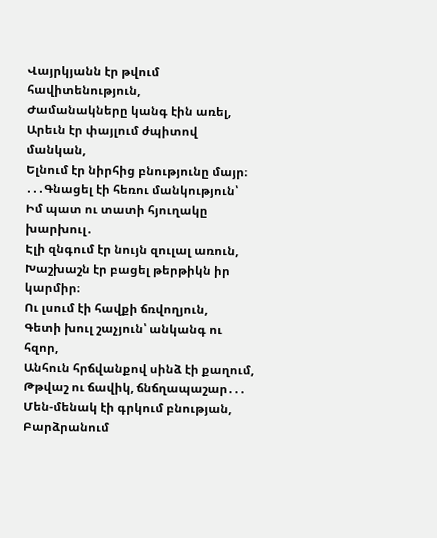Վայրկյանն էր թվում հավիտենություն,
Ժամանակները կանգ էին առել,
Արեւն էր փայլում ժպիտով մանկան,
Ելնում էր նիրհից բնությունը մայր։
․․․Գնացել էի հեռու մանկություն՝
Իմ պատ ու տատի հյուղակը խարխուլ․
Էլի զնգում էր նույն զուլալ առուն,
Խաշխաշն էր բացել թերթիկն իր կարմիր։
Ու լսում էի հավքի ճռվողյուն,
Գետի խուլ շաչյուն՝ անկանգ ու հզոր,
Անհուն հրճվանքով սինձ էի քաղում,
Թթվաշ ու ճավիկ, ճնճղապաշար․․․
Մեն-մենակ էի գրկում բնության,
Բարձրանում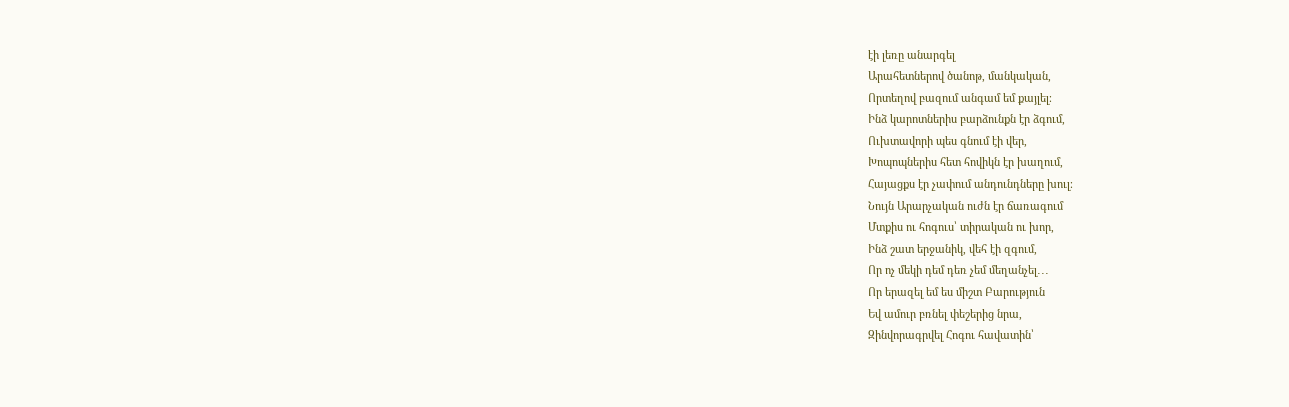էի լեռը անարգել
Արահետներով ծանոթ, մանկական,
Որտեղով բազում անգամ եմ քայլել։
Ինձ կարոտներիս բարձունքն էր ձգում,
Ուխտավորի պես գնում էի վեր,
Խոպոպներիս հետ հովիկն էր խաղում,
Հայացքս էր չափում անդունդները խուլ։
Նույն Արարչական ուժն էր ճառագում
Մտքիս ու հոգուս՝ տիրական ու խոր,
Ինձ շատ երջանիկ, վեհ էի զգում,
Որ ոչ մեկի դեմ դեռ չեմ մեղանչել․․․
Որ երազել եմ ես միշտ Բարություն
Եվ ամուր բռնել փեշերից նրա,
Զինվորագրվել Հոգու հավատին՝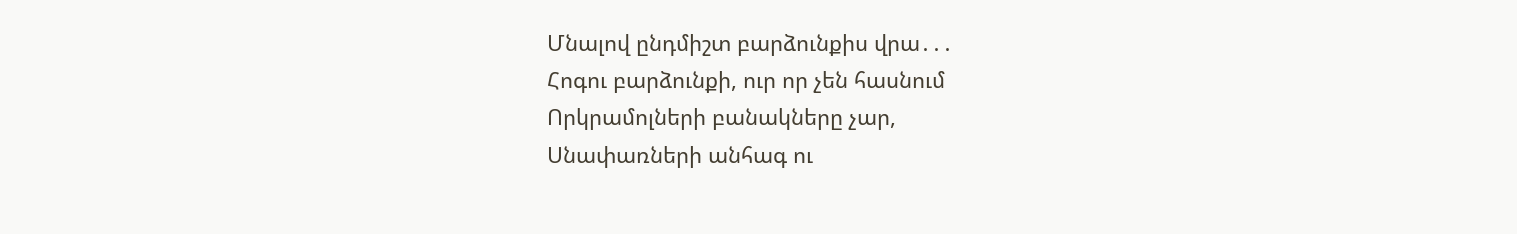Մնալով ընդմիշտ բարձունքիս վրա․․․
Հոգու բարձունքի, ուր որ չեն հասնում
Որկրամոլների բանակները չար,
Սնափառների անհագ ու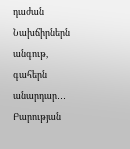դաժան
Նախճիրներն անգութ, գահերն անարդար․․․
Բարության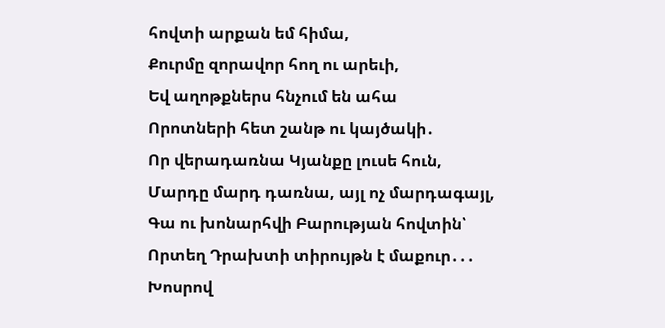հովտի արքան եմ հիմա,
Քուրմը զորավոր հող ու արեւի,
Եվ աղոթքներս հնչում են ահա
Որոտների հետ շանթ ու կայծակի․
Որ վերադառնա Կյանքը լուսե հուն,
Մարդը մարդ դառնա, այլ ոչ մարդագայլ,
Գա ու խոնարհվի Բարության հովտին՝
Որտեղ Դրախտի տիրույթն է մաքուր․․․
Խոսրով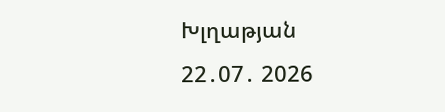Խլղաթյան
22․07․ 2026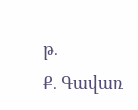թ․
Ք․ Գավառ